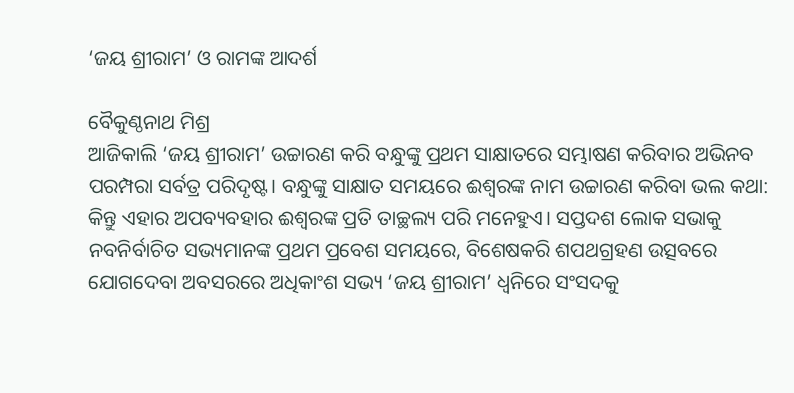‘ଜୟ ଶ୍ରୀରାମ’ ଓ ରାମଙ୍କ ଆଦର୍ଶ

ବୈକୁଣ୍ଠନାଥ ମିଶ୍ର
ଆଜିକାଲି ‘ଜୟ ଶ୍ରୀରାମ’ ଉଚ୍ଚାରଣ କରି ବନ୍ଧୁଙ୍କୁ ପ୍ରଥମ ସାକ୍ଷାତରେ ସମ୍ଭାଷଣ କରିବାର ଅଭିନବ ପରମ୍ପରା ସର୍ବତ୍ର ପରିଦୃଷ୍ଟ। ବନ୍ଧୁଙ୍କୁ ସାକ୍ଷାତ ସମୟରେ ଈଶ୍ୱରଙ୍କ ନାମ ଉଚ୍ଚାରଣ କରିବା ଭଲ କଥା: କିନ୍ତୁ ଏହାର ଅପବ୍ୟବହାର ଈଶ୍ୱରଙ୍କ ପ୍ରତି ତାଚ୍ଛଲ୍ୟ ପରି ମନେହୁଏ। ସପ୍ତଦଶ ଲୋକ ସଭାକୁ ନବନିର୍ବାଚିତ ସଭ୍ୟମାନଙ୍କ ପ୍ରଥମ ପ୍ରବେଶ ସମୟରେ, ବିଶେଷକରି ଶପଥଗ୍ରହଣ ଉତ୍ସବରେ ଯୋଗଦେବା ଅବସରରେ ଅଧିକାଂଶ ସଭ୍ୟ ‘ଜୟ ଶ୍ରୀରାମ’ ଧ୍ୱନିରେ ସଂସଦକୁ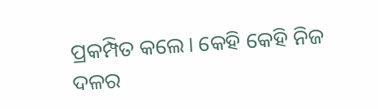ପ୍ରକମ୍ପିତ କଲେ। କେହି କେହି ନିଜ ଦଳର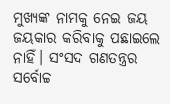ମୁଖ୍ୟଙ୍କ ନାମକୁ ନେଇ ଜୟ ଜୟକାର କରିବାକୁ ପଛାଇଲେ ନାହିଁ। ସଂସଦ ଗଣତନ୍ତ୍ରର ସର୍ବୋଚ୍ଚ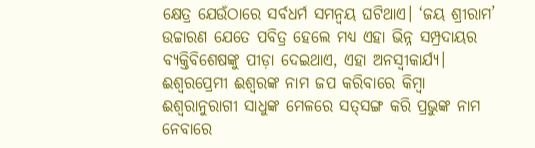କ୍ଷେତ୍ର ଯେଉଁଠାରେ ସର୍ବଧର୍ମ ସମନ୍ବୟ ଘଟିଥାଏ। ‘ଜୟ ଶ୍ରୀରାମ’ ଉଚ୍ଚାରଣ ଯେତେ ପବିତ୍ର ହେଲେ ମଧ୍ୟ ଏହା ଭିନ୍ନ ସମ୍ପ୍ରଦାୟର ବ୍ୟକ୍ତିବିଶେଷଙ୍କୁ ପୀଡ଼ା ଦେଇଥାଏ, ଏହା ଅନସ୍ବୀକାର୍ଯ୍ୟ। ଈଶ୍ୱରପ୍ରେମୀ ଈଶ୍ୱରଙ୍କ ନାମ ଜପ କରିବାରେ କିମ୍ବା ଈଶ୍ୱରାନୁରାଗୀ ସାଧୁଙ୍କ ମେଳରେ ସତ୍‌ସଙ୍ଗ କରି ପ୍ରଭୁଙ୍କ ନାମ ନେବାରେ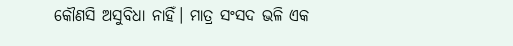କୌଣସି ଅସୁବିଧା ନାହିଁ। ମାତ୍ର ସଂସଦ ଭଳି ଏକ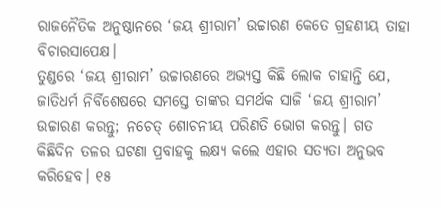ରାଜନୈତିକ ଅନୁଷ୍ଠାନରେ ‘ଜୟ ଶ୍ରୀରାମ’ ଉଚ୍ଚାରଣ କେତେ ଗ୍ରହଣୀୟ ତାହା ବିଚାରସାପେକ୍ଷ।
ତୁଣ୍ଡରେ ‘ଜୟ ଶ୍ରୀରାମ’ ଉଚ୍ଚାରଣରେ ଅଭ୍ୟସ୍ତ କିଛି ଲୋକ ଚାହାନ୍ତି ଯେ, ଜାତିଧର୍ମ ନିର୍ବିଶେଷରେ ସମସ୍ତେ ତାଙ୍କର ସମର୍ଥକ ସାଜି ‘ଜୟ ଶ୍ରୀରାମ’ ଉଚ୍ଚାରଣ କରନ୍ତୁ; ନଚେତ୍‌ ଶୋଚନୀୟ ପରିଣତି ଭୋଗ କରନ୍ତୁ। ଗତ କିଛିଦିନ ତଳର ଘଟଣା ପ୍ରବାହକୁ ଲକ୍ଷ୍ୟ କଲେ ଏହାର ସତ୍ୟତା ଅନୁଭବ କରିହେବ। ୧୫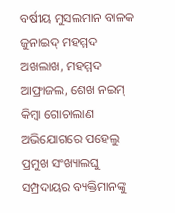ବର୍ଷୀୟ ମୁସଲମାନ ବାଳକ ଜୁନାଇଦ୍‌ ମହମ୍ମଦ ଅଖଲାଖ, ମହମ୍ମଦ ଆଫ୍ରାଜଲ, ଶେଖ ନଇମ୍‌ କିମ୍ବା ଗୋଚାଲାଣ ଅଭିଯୋଗରେ ପହେଲୁ ପ୍ରମୁଖ ସଂଖ୍ୟାଲଘୁ ସମ୍ପ୍ରଦାୟର ବ୍ୟକ୍ତିମାନଙ୍କୁ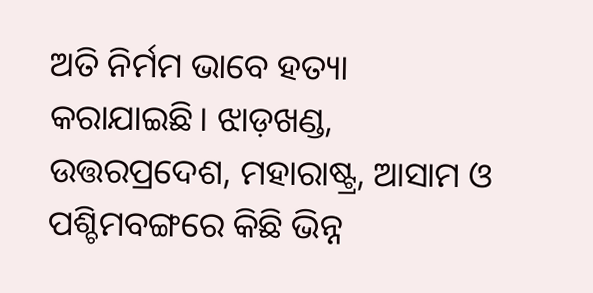ଅତି ନିର୍ମମ ଭାବେ ହତ୍ୟା କରାଯାଇଛି। ଝାଡ଼ଖଣ୍ଡ, ଉତ୍ତରପ୍ରଦେଶ, ମହାରାଷ୍ଟ୍ର, ଆସାମ ଓ ପଶ୍ଚିମବଙ୍ଗରେ କିଛି ଭିନ୍ନ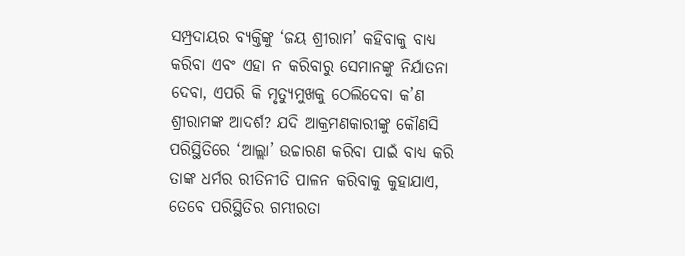ସମ୍ପ୍ରଦାୟର ବ୍ୟକ୍ତିଙ୍କୁ ‘ଜୟ ଶ୍ରୀରାମ’ କହିବାକୁ ବାଧ୍ୟ କରିବା ଏବଂ ଏହା ନ କରିବାରୁ ସେମାନଙ୍କୁ ନିର୍ଯାତନା ଦେବା, ଏପରି କି ମୃତ୍ୟୁମୁଖକୁ ଠେଲିଦେବା କ’ଣ ଶ୍ରୀରାମଙ୍କ ଆଦର୍ଶ? ଯଦି ଆକ୍ରମଣକାରୀଙ୍କୁ କୌଣସି ପରିସ୍ଥିତିରେ ‘ଆଲ୍ଲା’ ଉଚ୍ଚାରଣ କରିବା ପାଇଁ ବାଧ୍ୟ କରି ତାଙ୍କ ଧର୍ମର ରୀତିନୀତି ପାଳନ କରିବାକୁ କୁହାଯାଏ, ତେବେ ପରିସ୍ଥିତିର ଗମ୍ଭୀରତା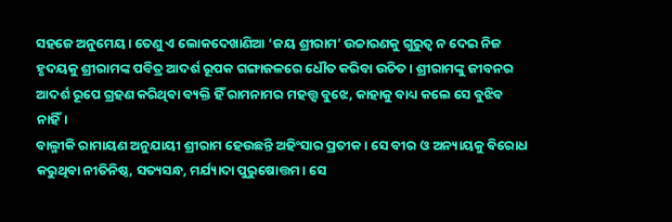ସହଜେ ଅନୁମେୟ। ତେଣୁ ଏ ଲୋକଦେଖାଣିଆ ‘ଜୟ ଶ୍ରୀରାମ’ ଉଚ୍ଚାରଣକୁ ଗୁରୁତ୍ୱ ନ ଦେଇ ନିଜ ହୃଦୟକୁ ଶ୍ରୀରାମଙ୍କ ପବିତ୍ର ଆଦର୍ଶ ରୂପକ ଗଙ୍ଗାଜଳରେ ଧୌତ କରିବା ଉଚିତ। ଶ୍ରୀରାମଙ୍କୁ ଜୀବନର ଆଦର୍ଶ ରୂପେ ଗ୍ରହଣ କରିଥିବା ବ୍ୟକ୍ତି ହିଁ ରାମନାମର ମହତ୍ତ୍ୱ ବୁଝେ, କାହାକୁ ବାଧ୍ୟ କଲେ ସେ ବୁଝିବ ନାହିଁ।
ବାଲ୍ମୀକି ରାମାୟଣ ଅନୁଯାୟୀ ଶ୍ରୀରାମ ହେଉଛନ୍ତି ଅହିଂସାର ପ୍ରତୀକ। ସେ ବୀର ଓ ଅନ୍ୟାୟକୁ ବିରୋଧ କରୁଥିବା ନୀତିନିଷ୍ଠ, ସତ୍ୟସନ୍ଧ, ମର୍ଯ୍ୟାଦା ପୁରୁଷୋତ୍ତମ। ସେ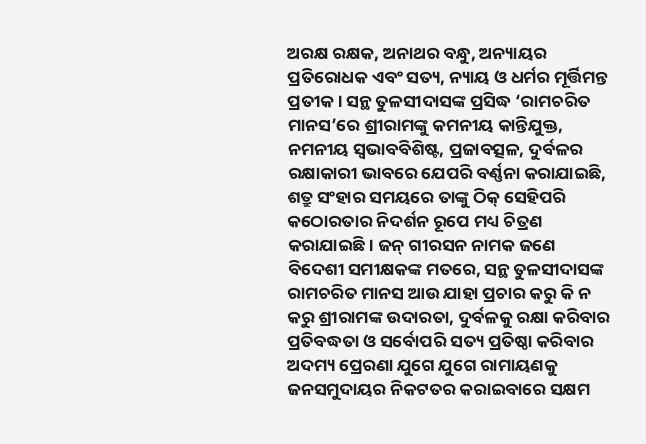ଅରକ୍ଷ ରକ୍ଷକ, ଅନାଥର ବନ୍ଧୁ, ଅନ୍ୟାୟର ପ୍ରତିରୋଧକ ଏବଂ ସତ୍ୟ, ନ୍ୟାୟ ଓ ଧର୍ମର ମୂର୍ତ୍ତିମନ୍ତ ପ୍ରତୀକ। ସନ୍ଥ ତୁଳସୀଦାସଙ୍କ ପ୍ରସିଦ୍ଧ ‘ରାମଚରିତ ମାନସ’ରେ ଶ୍ରୀରାମଙ୍କୁ କମନୀୟ କାନ୍ତିଯୁକ୍ତ, ନମନୀୟ ସ୍ବଭାବବିଶିଷ୍ଟ, ପ୍ରଜାବତ୍ସଳ, ଦୁର୍ବଳର ରକ୍ଷାକାରୀ ଭାବରେ ଯେପରି ବର୍ଣ୍ଣନା କରାଯାଇଛି, ଶତ୍ରୁ ସଂହାର ସମୟରେ ତାଙ୍କୁ ଠିକ୍‌ ସେହିପରି କଠୋରତାର ନିଦର୍ଶନ ରୂପେ ମଧ୍ୟ ଚିତ୍ରଣ କରାଯାଇଛି। ଜନ୍‌ ଗୀରସନ ନାମକ ଜଣେ ବିଦେଶୀ ସମୀକ୍ଷକଙ୍କ ମତରେ, ସନ୍ଥ ତୁଳସୀଦାସଙ୍କ ରାମଚରିତ ମାନସ ଆଉ ଯାହା ପ୍ରଚାର କରୁ କି ନ କରୁ ଶ୍ରୀରାମଙ୍କ ଉଦାରତା, ଦୁର୍ବଳକୁ ରକ୍ଷା କରିବାର ପ୍ରତିବଦ୍ଧତା ଓ ସର୍ବୋପରି ସତ୍ୟ ପ୍ରତିଷ୍ଠା କରିବାର ଅଦମ୍ୟ ପ୍ରେରଣା ଯୁଗେ ଯୁଗେ ରାମାୟଣକୁ ଜନସମୁଦାୟର ନିକଟତର କରାଇବାରେ ସକ୍ଷମ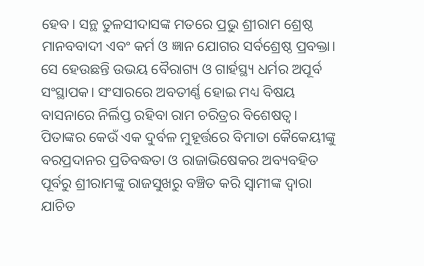ହେବ। ସନ୍ଥ ତୁଳସୀଦାସଙ୍କ ମତରେ ପ୍ରଭୁ ଶ୍ରୀରାମ ଶ୍ରେଷ୍ଠ ମାନବବାଦୀ ଏବଂ କର୍ମ ଓ ଜ୍ଞାନ ଯୋଗର ସର୍ବଶ୍ରେଷ୍ଠ ପ୍ରବକ୍ତା। ସେ ହେଉଛନ୍ତି ଉଭୟ ବୈରାଗ୍ୟ ଓ ଗାର୍ହସ୍ଥ୍ୟ ଧର୍ମର ଅପୂର୍ବ ସଂସ୍ଥାପକ। ସଂସାରରେ ଅବତୀର୍ଣ୍ଣ ହୋଇ ମଧ୍ୟ ବିଷୟ ବାସନାରେ ନିର୍ଲିପ୍ତ ରହିବା ରାମ ଚରିତ୍ରର ବିଶେଷତ୍ୱ।
ପିତାଙ୍କର କେଉଁ ଏକ ଦୁର୍ବଳ ମୁହୂର୍ତ୍ତରେ ବିମାତା କୈକେୟୀଙ୍କୁ ବରପ୍ରଦାନର ପ୍ରତିବଦ୍ଧତା ଓ ରାଜାଭିଷେକର ଅବ୍ୟବହିତ ପୂର୍ବରୁ ଶ୍ରୀରାମଙ୍କୁ ରାଜସୁଖରୁ ବଞ୍ଚିତ କରି ସ୍ବାମୀଙ୍କ ଦ୍ୱାରା ଯାଚିତ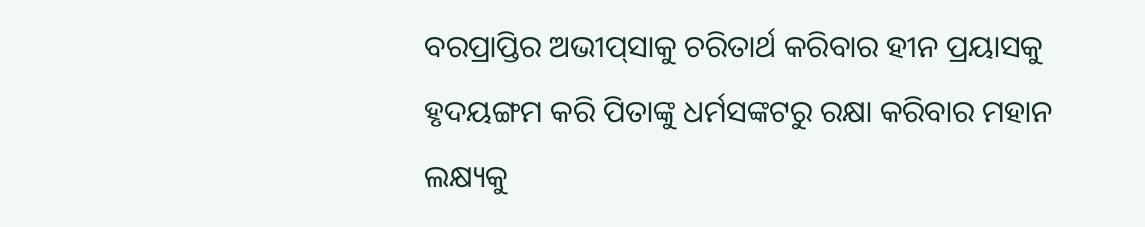ବରପ୍ରାପ୍ତିର ଅଭୀପ୍‌ସାକୁ ଚରିତାର୍ଥ କରିବାର ହୀନ ପ୍ରୟାସକୁ ହୃଦୟଙ୍ଗମ କରି ପିତାଙ୍କୁ ଧର୍ମସଙ୍କଟରୁ ରକ୍ଷା କରିବାର ମହାନ ଲକ୍ଷ୍ୟକୁ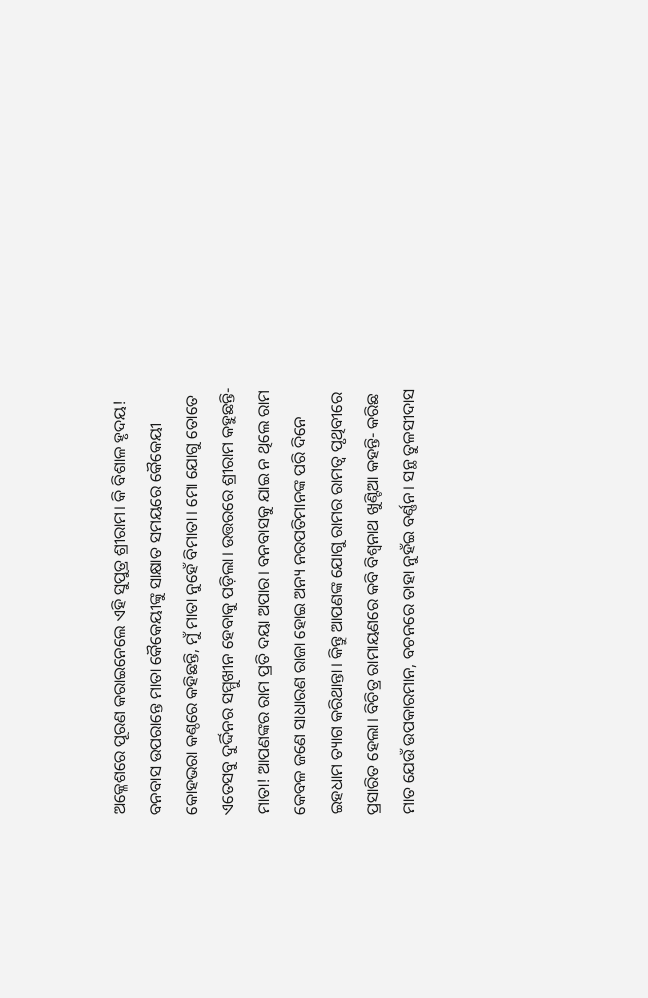ଅକ୍ଳେଶରେ ପୂରଣ କରାଇନେଲେ ଏହି ସୁପୁତ୍ର ଶ୍ରୀରାମ। କି ବିଶାଳ ହୃଦୟ! ବନବାସ ଉପରାନ୍ତେ ମାତା କୈକେୟୀଙ୍କୁ ସାକ୍ଷାତ ସମୟରେ କୈକେୟୀ କୋହଭରା କଣ୍ଠରେ କହିଛନ୍ତି, ମୁଁ ମାତା ନୁହେଁ ବିମାତା। ମୋ ଯୋଗୁ ତୋତେ ଏତେସବୁ ଦୁର୍ଦ୍ଦିନର ସମ୍ମୁଖୀନ ହେବାକୁ ପଡ଼ିଲା। ଉତ୍ତରରେ ଶ୍ରୀରାମ କହୁଛନ୍ତି- ମାତା! ଆପଣଙ୍କର ରାମ ପ୍ରତି ଦୟା ଅପାର। ବନବାସକୁ ଯାଇ ନ ଥିଲେ ରାମ କେବଳ ଜଣେ ସାଧାରଣ ରାଜା ହୋଇ ଅନ୍ୟ ନରପତିମାନଙ୍କ ପରି ଦିନେ ଇହଧାମ ତ୍ୟାଗ କରିଥାନ୍ତା। କିନ୍ତୁ ଆପଣଙ୍କ ଯୋଗୁ ରାମର ରାମତ୍ୱ ପୃଥିବୀରେ ପ୍ରସାରିତ ହେଲା। ବିଚିତ୍ର ରାମାୟଣରେ କବି ବିଶ୍ୱନାଥ ଖୁଣ୍ଟିଆ କହନ୍ତି- କରିଛ ମାତ ଯେଉଁ ଉପକାରମାନ, ବଚନରେ ତାହା ନୁହଁଇ ବର୍ଣ୍ଣନ। ସନ୍ଥ ତୁଳସୀଦାସ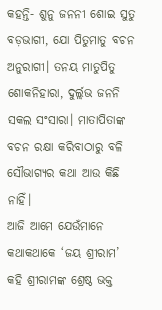କହନ୍ତି- ଶୁନୁ ଜନନୀ ଶୋଇ ସୁତୁ ବଡ଼ଭାଗୀ, ଯୋ ପିତୁମାତୁ ବଚନ ଅନୁରାଗୀ। ତନୟ ମାତୁପିତୁ ଶୋକନିହାରା, ଦୁର୍ଲ୍ଲଭ ଜନନି ସକଲ ସଂସାରା। ମାତାପିତାଙ୍କ ବଚନ ରକ୍ଷା କରିବାଠାରୁ ବଳି ସୌଭାଗ୍ୟର କଥା ଆଉ କିଛି ନାହିଁ।
ଆଜି ଆମେ ଯେଉଁମାନେ କଥାକଥାକେ ‘ଜୟ ଶ୍ରୀରାମ’ କହି ଶ୍ରୀରାମଙ୍କ ଶ୍ରେଷ୍ଠ ଭକ୍ତ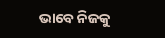ଭାବେ ନିଜକୁ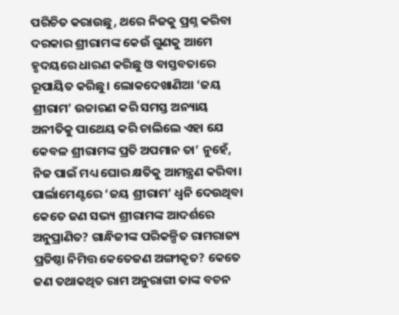ପରିଚିତ କରାଉଛୁ, ଥରେ ନିଜକୁ ପ୍ରଶ୍ନ କରିବା ଦରକାର ଶ୍ରୀରାମଙ୍କ କେଉଁ ଗୁଣକୁ ଆମେ ହୃଦୟରେ ଧାରଣ କରିଛୁ ଓ ବାସ୍ତବତାରେ ରୂପାୟିତ କରିଛୁ। ଲୋକଦେଖାଣିଆ ‘ଜୟ ଶ୍ରୀରାମ’ ଉଚ୍ଚାରଣ କରି ସମସ୍ତ ଅନ୍ୟାୟ ଅନୀତିକୁ ପାଥେୟ କରି ଚାଲିଲେ ଏହା ଯେ କେବଳ ଶ୍ରୀରାମଙ୍କ ପ୍ରତି ଅପମାନ ତା’ ନୁହେଁ, ନିଜ ପାଇଁ ମଧ୍ୟ ଘୋର କ୍ଷତିକୁ ଆମନ୍ତ୍ରଣ କରିବା।
ପାର୍ଲାମେଣ୍ଟରେ ‘ଜୟ ଶ୍ରୀରାମ’ ଧ୍ୱନି ଦେଉଥିବା କେତେ ଜଣ ସଭ୍ୟ ଶ୍ରୀରାମଙ୍କ ଆଦର୍ଶରେ ଅନୁପ୍ରାଣିତ? ଗାନ୍ଧିଜୀଙ୍କ ପରିକଳ୍ପିତ ରାମରାଜ୍ୟ ପ୍ରତିଷ୍ଠା ନିମିତ୍ତ କେତେଜଣ ଅଙ୍ଗୀକୃତ? କେତେ ଜଣ ତଥାକଥିତ ରାମ ଅନୁରାଗୀ ତାଙ୍କ ବଚନ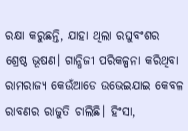ରକ୍ଷା କରୁଛନ୍ତି, ଯାହା ଥିଲା ରଘୁବଂଶର ଶ୍ରେଷ୍ଠ ଭୂଷଣ। ଗାନ୍ଧିଜୀ ପରିକଳ୍ପନା କରିଥିବା ରାମରାଜ୍ୟ କେଉଁଆଡେ ଉଭେଇଯାଇ କେବଳ ରାବଣର ରାଜୁତି ଚାଲିଛି। ହିଂସା,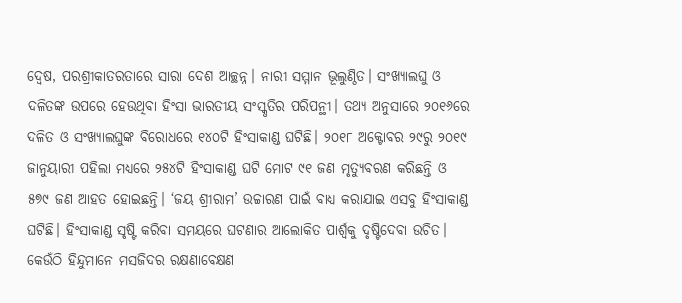ଦ୍ୱେଷ, ପରଶ୍ରୀକାତରତାରେ ସାରା ଦେଶ ଆଚ୍ଛନ୍ନ। ନାରୀ ସମ୍ମାନ ଭୂଲୁଣ୍ଠିତ। ସଂଖ୍ୟାଲଘୁ ଓ ଦଳିତଙ୍କ ଉପରେ ହେଉଥିବା ହିଂସା ଭାରତୀୟ ସଂସ୍କୃତିର ପରିପନ୍ଥୀ। ତଥ୍ୟ ଅନୁସାରେ ୨୦୧୬ରେ ଦଳିତ ଓ ସଂଖ୍ୟାଲଘୁଙ୍କ ବିରୋଧରେ ୧୪୦ଟି ହିଂସାକାଣ୍ଡ ଘଟିଛି। ୨୦୧୮ ଅକ୍ଟୋବର ୨୯ରୁ ୨୦୧୯ ଜାନୁୟାରୀ ପହିଲା ମଧ୍ୟରେ ୨୫୪ଟି ହିଂସାକାଣ୍ଡ ଘଟି ମୋଟ ୯୧ ଜଣ ମୃତ୍ୟୁବରଣ କରିଛନ୍ତି ଓ ୫୭୯ ଜଣ ଆହତ ହୋଇଛନ୍ତି। ‘ଜୟ ଶ୍ରୀରାମ’ ଉଚ୍ଚାରଣ ପାଇଁ ବାଧ୍ୟ କରାଯାଇ ଏସବୁ ହିଂସାକାଣ୍ଡ ଘଟିଛି। ହିଂସାକାଣ୍ଡ ସୃଷ୍ଟି କରିବା ସମୟରେ ଘଟଣାର ଆଲୋକିତ ପାର୍ଶ୍ୱକୁ ଦୃଷ୍ଟିଦେବା ଉଚିତ। କେଉଁଠି ହିନ୍ଦୁମାନେ ମସଜିଦର ରକ୍ଷଣାବେକ୍ଷଣ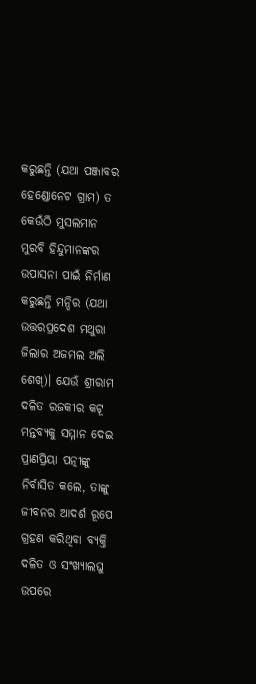କରୁଛନ୍ତି (ଯଥା ପଞ୍ଜାବର ହେଣ୍ଡୋନେଟ ଗ୍ରାମ) ତ କେଉଁଠି ମୁସଲମାନ ମୁରବି ହିନ୍ଦୁମାନଙ୍କର ଉପାସନା ପାଇଁ ନିର୍ମାଣ କରୁଛନ୍ତି ମନ୍ଦିର (ଯଥା ଉତ୍ତରପ୍ରଦେଶ ମଥୁରା ଜିଲାର ଅଜମଲ ଅଲି ଶେଖ୍‌)। ଯେଉଁ ଶ୍ରୀରାମ ଦଳିତ ରଜକୀର କଟୂ ମନ୍ତବ୍ୟକୁ ସମ୍ମାନ ଦେଇ ପ୍ରାଣପ୍ରିୟା ପତ୍ନୀଙ୍କୁ ନିର୍ବାସିତ କଲେ, ତାଙ୍କୁ ଜୀବନର ଆଦର୍ଶ ରୂପେ ଗ୍ରହଣ କରିଥିବା ବ୍ୟକ୍ତି ଦଳିତ ଓ ସଂଖ୍ୟାଲଘୁ ଉପରେ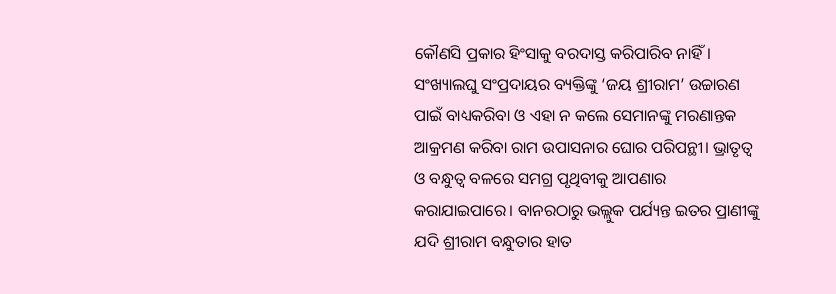କୌଣସି ପ୍ରକାର ହିଂସାକୁ ବରଦାସ୍ତ କରିପାରିବ ନାହିଁ। ସଂଖ୍ୟାଲଘୁ ସଂପ୍ରଦାୟର ବ୍ୟକ୍ତିଙ୍କୁ ‘ଜୟ ଶ୍ରୀରାମ’ ଉଚ୍ଚାରଣ ପାଇଁ ବାଧ୍ୟକରିବା ଓ ଏହା ନ କଲେ ସେମାନଙ୍କୁ ମରଣାନ୍ତକ ଆକ୍ରମଣ କରିବା ରାମ ଉପାସନାର ଘୋର ପରିପନ୍ଥୀ। ଭ୍ରାତୃତ୍ୱ ଓ ବନ୍ଧୁତ୍ୱ ବଳରେ ସମଗ୍ର ପୃଥିବୀକୁ ଆପଣାର କରାଯାଇପାରେ। ବାନରଠାରୁ ଭଲ୍ଲୁକ ପର୍ଯ୍ୟନ୍ତ ଇତର ପ୍ରାଣୀଙ୍କୁ ଯଦି ଶ୍ରୀରାମ ବନ୍ଧୁତାର ହାତ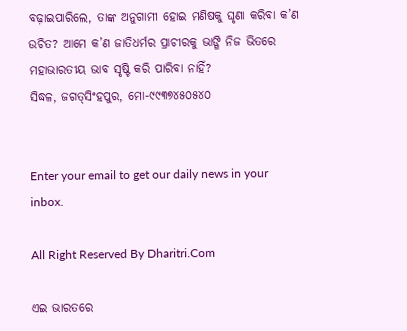ବଢ଼ାଇପାରିଲେ, ତାଙ୍କ ଅନୁଗାମୀ ହୋଇ ମଣିଷକୁ ଘୃଣା କରିବା କ’ଣ ଉଚିତ? ଆମେ କ’ଣ ଜାତିଧର୍ମର ପ୍ରାଚୀରକୁ ଭାଙ୍ଗି ନିଜ ଭିତରେ ମହାଭାରତୀୟ ଭାବ ସୃଷ୍ଟି କରି ପାରିବା ନାହିଁ?
ସିଦ୍ଧଳ, ଜଗତ୍‌ସିଂହପୁର, ମୋ-୯୯୩୭୪୫୦୫୪୦


Enter your email to get our daily news in your inbox.

All Right Reserved By Dharitri.Com

ଏଇ ଭାରତରେ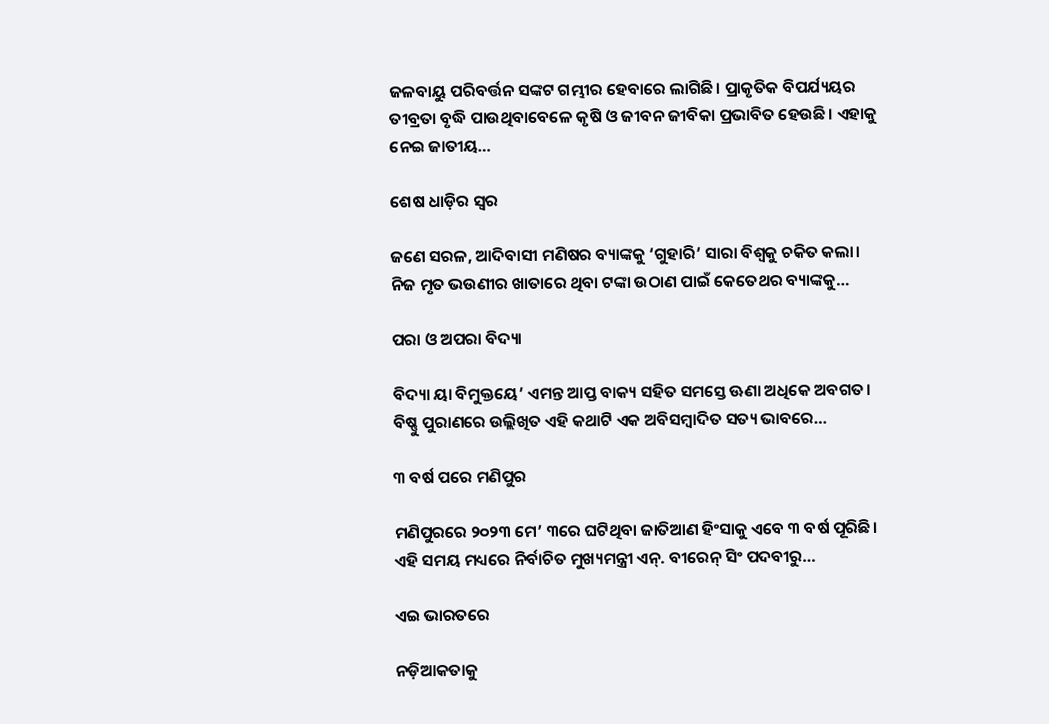ଜଳବାୟୁ ପରିବର୍ତ୍ତନ ସଙ୍କଟ ଗମ୍ଭୀର ହେବାରେ ଲାଗିଛି। ପ୍ରାକୃତିକ ବିପର୍ଯ୍ୟୟର ତୀବ୍ରତା ବୃଦ୍ଧି ପାଉଥିବାବେଳେ କୃଷି ଓ ଜୀବନ ଜୀବିକା ପ୍ରଭାବିତ ହେଉଛି। ଏହାକୁ ନେଇ ଜାତୀୟ…

ଶେଷ ଧାଡ଼ିର ସ୍ବର

ଜଣେ ସରଳ, ଆଦିବାସୀ ମଣିଷର ବ୍ୟାଙ୍କକୁ ‘ଗୁହାରି’ ସାରା ବିଶ୍ୱକୁ ଚକିତ କଲା। ନିଜ ମୃତ ଭଉଣୀର ଖାତାରେ ଥିବା ଟଙ୍କା ଉଠାଣ ପାଇଁ କେତେଥର ବ୍ୟାଙ୍କକୁ…

ପରା ଓ ଅପରା ବିଦ୍ୟା

ବିଦ୍ୟା ୟା ବିମୁକ୍ତୟେ’ ଏମନ୍ତ ଆପ୍ତ ବାକ୍ୟ ସହିତ ସମସ୍ତେ ଊଣା ଅଧିକେ ଅବଗତ। ବିଷ୍ଣୁ ପୁରାଣରେ ଉଲ୍ଲିଖିତ ଏହି କଥାଟି ଏକ ଅବିସମ୍ବାଦିତ ସତ୍ୟ ଭାବରେ…

୩ ବର୍ଷ ପରେ ମଣିପୁର

ମଣିପୁରରେ ୨୦୨୩ ମେ’ ୩ରେ ଘଟିଥିବା ଜାତିଆଣ ହିଂସାକୁ ଏବେ ୩ ବର୍ଷ ପୂରିଛି। ଏହି ସମୟ ମଧ୍ୟରେ ନିର୍ବାଚିତ ମୁଖ୍ୟମନ୍ତ୍ରୀ ଏନ୍‌. ବୀରେନ୍‌ ସିଂ ପଦବୀରୁ…

ଏଇ ଭାରତରେ

ନଡ଼ିଆକତାକୁ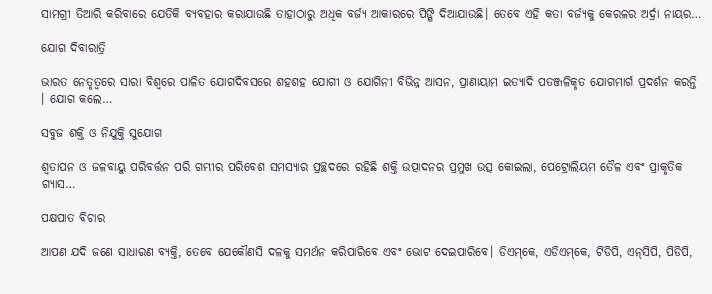ସାମଗ୍ରୀ ତିଆରି କରିବାରେ ଯେତିକି ବ୍ୟବହାର କରାଯାଉଛି ତାହାଠାରୁ ଅଧିକ ବର୍ଜ୍ୟ ଆକାରରେ ପିଙ୍ଗି ଦିଆଯାଉଛି। ତେବେ ଏହି କତା ବର୍ଜ୍ୟକୁ କେରଳର ଅର୍ଦ୍ରା ନାୟର…

ଯୋଗ ଦିବାରାତ୍ରି

ଭାରତ ନେତୃତ୍ୱରେ ସାରା ବିଶ୍ୱରେ ପାଳିତ ଯୋଗଦିବସରେ ଶହଶହ ଯୋଗୀ ଓ ଯୋଗିନୀ ବିଭିନ୍ନ ଆସନ, ପ୍ରାଣାୟାମ ଇତ୍ୟାଦି ପତଞ୍ଜଳିକୃତ ଯୋଗମାର୍ଗ ପ୍ରଦର୍ଶନ କରନ୍ତି । ଯୋଗ କଲେ…

ସବୁଜ ଶକ୍ତି ଓ ନିଯୁକ୍ତି ସୁଯୋଗ

ଶ୍ୱତାପନ ଓ ଜଳବାୟୁ ପରିବର୍ତ୍ତନ ପରି ଗମ୍ଭୀର ପରିବେଶ ସମସ୍ୟାର ପ୍ରଚ୍ଛଦରେ ରହିଛି ଶକ୍ତି ଉତ୍ପାଦନର ପ୍ରମୁଖ ଉତ୍ସ କୋଇଲା, ପେଟ୍ରୋଲିୟମ ତୈଳ ଏବଂ ପ୍ରାକୃତିକ ଗ୍ୟାସ…

ପକ୍ଷପାତ ବିଚାର

ଆପଣ ଯଦି ଜଣେ ସାଧାରଣ ବ୍ୟକ୍ତି, ତେବେ ଯେକୌଣସି ଦଳକୁ ସମର୍ଥନ କରିପାରିବେ ଏବଂ ଭୋଟ ଦେଇପାରିବେ। ଡିଏମ୍‌କେ, ଏଡିଏମ୍‌କେ, ଟିଡିପି, ଏନ୍‌ସିପି, ପିଡିପି,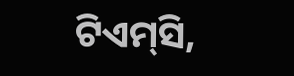ଟିଏମ୍‌ସି,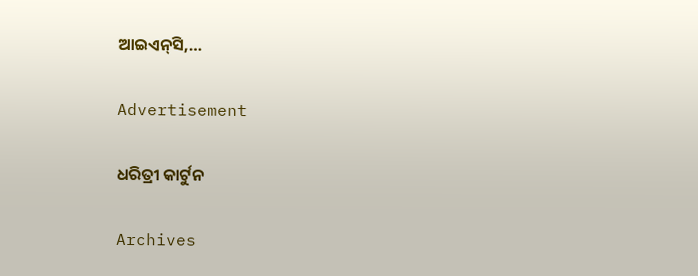ଆଇଏନ୍‌ସି,…

Advertisement

ଧରିତ୍ରୀ କାର୍ଟୁନ

Archives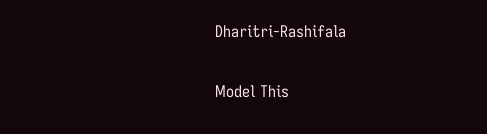Dharitri-Rashifala

Model This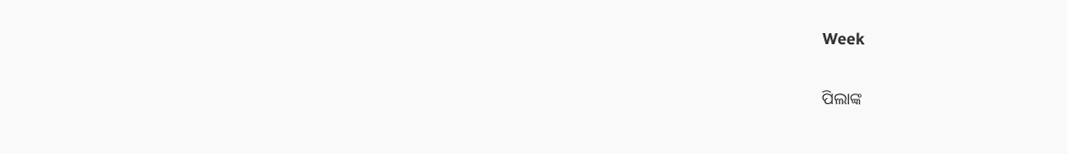Week

ପିଲାଙ୍କ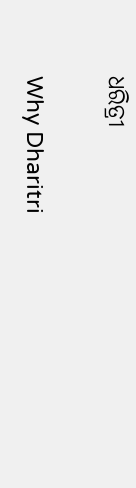ଧରିତ୍ରୀ

Why Dharitri